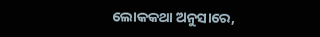ଲୋକକଥା ଅନୁସାରେ,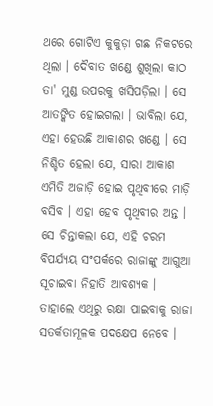ଥରେ ଗୋଟିଏ କୁକୁଡ଼ା ଗଛ ନିକଟରେ ଥିଲା । ଦୈବାତ ଖଣ୍ଡେ ଶୁଖିଲା କାଠ ତା' ମୁଣ୍ଡ ଉପରକୁ ଖସିପଡ଼ିଲା । ସେ ଆତଙ୍କିତ ହୋଇଗଲା । ଭାବିଲା ଯେ, ଏହା ହେଉଛି ଆକାଶର ଖଣ୍ଡେ । ସେ ନିଶ୍ଚିତ ହେଲା ଯେ, ସାରା ଆକାଶ ଏମିତି ଅଜାଡ଼ି ହୋଇ ପୃଥିବୀରେ ମାଡ଼ି ବସିବ । ଏହା ହେବ ପୃଥିବୀର ଅନ୍ତ । ସେ ଚିନ୍ତାକଲା ଯେ, ଏହି ଚରମ ବିପର୍ଯ୍ୟୟ ସଂପର୍କରେ ରାଜାଙ୍କୁ ଆଗୁଆ ସୂଚାଇବା ନିହାତି ଆବଶ୍ୟକ । ତାହାଲେ ଏଥିରୁ ରକ୍ଷା ପାଇବାକୁ ରାଜା ସତର୍କତାମୂଳକ ପଦକ୍ଷେପ ନେବେ ।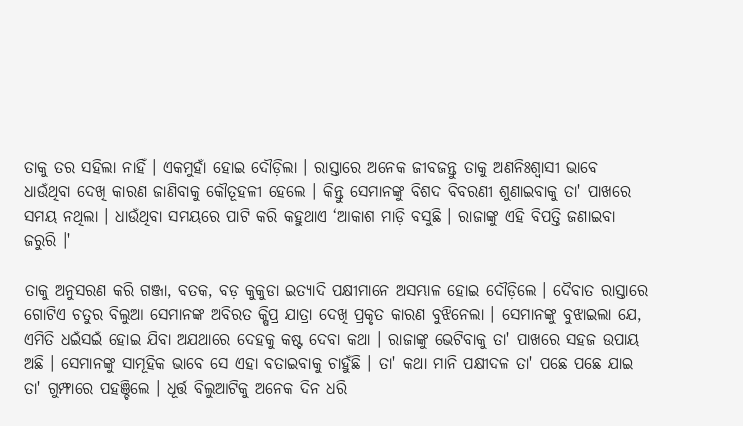ତାକୁ ତର ସହିଲା ନାହିଁ । ଏକମୁହାଁ ହୋଇ ଦୌଡ଼ିଲା । ରାସ୍ତାରେ ଅନେକ ଜୀବଜନ୍ତୁ ତାକୁ ଅଣନିଃଶ୍ୱାସୀ ଭାବେ ଧାଉଁଥିବା ଦେଖି କାରଣ ଜାଣିବାକୁ କୌତୂହଳୀ ହେଲେ । କିନ୍ତୁ ସେମାନଙ୍କୁ ବିଶଦ ବିବରଣୀ ଶୁଣାଇବାକୁ ତା' ପାଖରେ ସମୟ ନଥିଲା । ଧାଉଁଥିବା ସମୟରେ ପାଟି କରି କହୁଥାଏ ‘ଆକାଶ ମାଡ଼ି ବସୁଛି । ରାଜାଙ୍କୁ ଏହି ବିପତ୍ତି ଜଣାଇବା ଜରୁରି ।'

ତାକୁ ଅନୁସରଣ କରି ଗଞ୍ଜା, ବତକ, ବଡ଼ କୁକୁଡା ଇତ୍ୟାଦି ପକ୍ଷୀମାନେ ଅସମ୍ଭାଳ ହୋଇ ଦୌଡ଼ିଲେ । ଦୈବାତ ରାସ୍ତାରେ ଗୋଟିଏ ଚତୁର ବିଲୁଆ ସେମାନଙ୍କ ଅବିରତ କ୍ଷିପ୍ର ଯାତ୍ରା ଦେଖି ପ୍ରକୃତ କାରଣ ବୁଝିନେଲା । ସେମାନଙ୍କୁ ବୁଝାଇଲା ଯେ, ଏମିତି ଧଇଁସଇଁ ହୋଇ ଯିବା ଅଯଥାରେ ଦେହକୁ କଷ୍ଟ ଦେବା କଥା । ରାଜାଙ୍କୁ ଭେଟିବାକୁ ତା' ପାଖରେ ସହଜ ଉପାୟ ଅଛି । ସେମାନଙ୍କୁ ସାମୂହିକ ଭାବେ ସେ ଏହା ବତାଇବାକୁ ଚାହୁଁଛି । ତା' କଥା ମାନି ପକ୍ଷୀଦଳ ତା' ପଛେ ପଛେ ଯାଇ ତା' ଗୁମ୍ଫାରେ ପହଞ୍ଚିଲେ । ଧୂର୍ତ୍ତ ବିଲୁଆଟିକୁ ଅନେକ ଦିନ ଧରି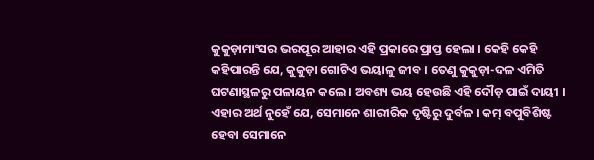କୁକୁଡ଼ାମାଂସର ଭରପୂର ଆହାର ଏହି ପ୍ରକାରେ ପ୍ରାପ୍ତ ହେଲା । କେହି କେହି କହିପାରନ୍ତି ଯେ, କୁକୁଡ଼ା ଗୋଟିଏ ଭୟାଳୁ ଜୀବ । ତେଣୁ କୁକୁଡ଼ା-ଦଳ ଏମିତି ଘଟଣାସ୍ଥଳରୁ ପଳାୟନ କଲେ । ଅବଶ୍ୟ ଭୟ ହେଉଛି ଏହି ଦୌଡ଼ ପାଇଁ ଦାୟୀ । ଏହାର ଅର୍ଥ ନୁହେଁ ଯେ, ସେମାନେ ଶାରୀରିକ ଦୃଷ୍ଟିରୁ ଦୁର୍ବଳ । କମ୍‌ ବପୁବିଶିଷ୍ଟ ହେବା ସେମାନେ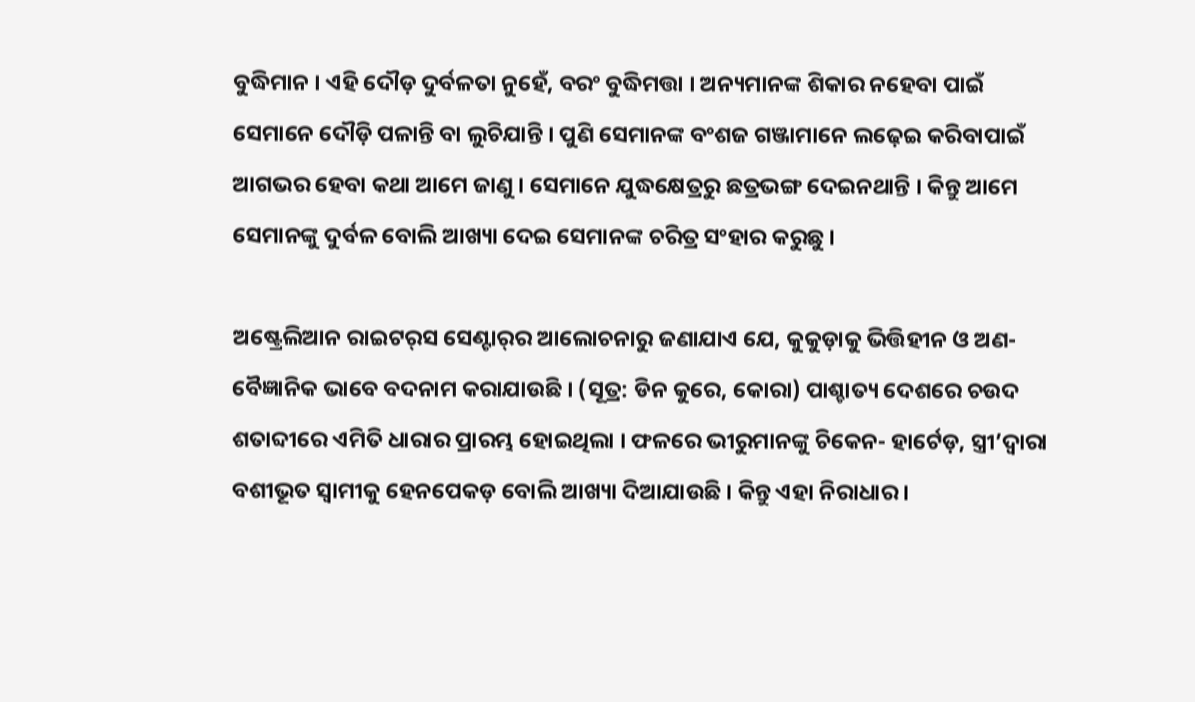ବୁଦ୍ଧିମାନ । ଏହି ଦୌଡ଼ ଦୁର୍ବଳତା ନୁହେଁ, ବରଂ ବୁଦ୍ଧିମତ୍ତା । ଅନ୍ୟମାନଙ୍କ ଶିକାର ନହେବା ପାଇଁ ସେମାନେ ଦୌଡ଼ି ପଳାନ୍ତି ବା ଲୁଚିଯାନ୍ତି । ପୁଣି ସେମାନଙ୍କ ବଂଶଜ ଗଞ୍ଜାମାନେ ଲଢ଼େଇ କରିବାପାଇଁ ଆଗଭର ହେବା କଥା ଆମେ ଜାଣୁ । ସେମାନେ ଯୁଦ୍ଧକ୍ଷେତ୍ରରୁ ଛତ୍ରଭଙ୍ଗ ଦେଇନଥାନ୍ତି । କିନ୍ତୁ ଆମେ ସେମାନଙ୍କୁ ଦୁର୍ବଳ ବୋଲି ଆଖ୍ୟା ଦେଇ ସେମାନଙ୍କ ଚରିତ୍ର ସଂହାର କରୁଛୁ ।

ଅଷ୍ଟ୍ରେଲିଆନ ରାଇଟର୍‌ସ ସେଣ୍ଟାର୍‌ର ଆଲୋଚନାରୁ ଜଣାଯାଏ ଯେ, କୁକୁଡ଼ାକୁ ଭିତ୍ତିହୀନ ଓ ଅଣ-ବୈଜ୍ଞାନିକ ଭାବେ ବଦନାମ କରାଯାଉଛି । (ସୂତ୍ର: ଡିନ କୁରେ, କୋରା) ପାଶ୍ଚାତ୍ୟ ଦେଶରେ ଚଉଦ ଶତାବ୍ଦୀରେ ଏମିତି ଧାରାର ପ୍ରାରମ୍ଭ ହୋଇଥିଲା । ଫଳରେ ଭୀରୁମାନଙ୍କୁ ଚିକେନ- ହାର୍ଟେଡ଼, ସ୍ତ୍ରୀ’ଦ୍ୱାରା ବଶୀଭୂତ ସ୍ୱାମୀକୁ ହେନପେକଡ଼ ବୋଲି ଆଖ୍ୟା ଦିଆଯାଉଛି । କିନ୍ତୁ ଏହା ନିରାଧାର ।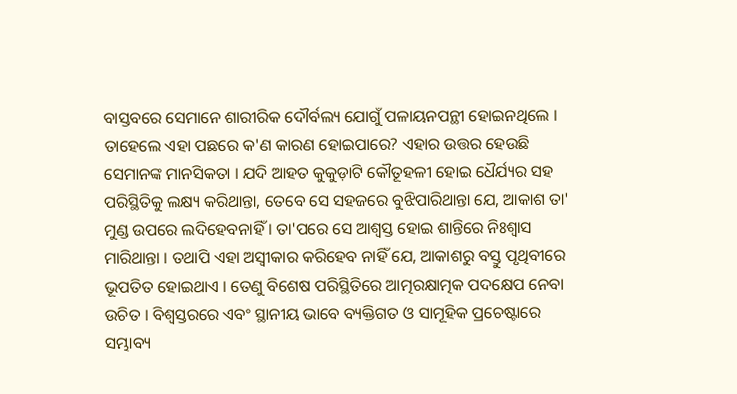ବାସ୍ତବରେ ସେମାନେ ଶାରୀରିକ ଦୌର୍ବଲ୍ୟ ଯୋଗୁଁ ପଳାୟନପନ୍ଥୀ ହୋଇନଥିଲେ । ତାହେଲେ ଏହା ପଛରେ କ'ଣ କାରଣ ହୋଇପାରେ? ଏହାର ଉତ୍ତର ହେଉଛି ସେମାନଙ୍କ ମାନସିକତା । ଯଦି ଆହତ କୁକୁଡ଼ାଟି କୌତୂହଳୀ ହୋଇ ଧୈର୍ଯ୍ୟର ସହ ପରିସ୍ଥିତିକୁ ଲକ୍ଷ୍ୟ କରିଥାନ୍ତା, ତେବେ ସେ ସହଜରେ ବୁଝିପାରିଥାନ୍ତା ଯେ, ଆକାଶ ତା' ମୁଣ୍ଡ ଉପରେ ଲଦିହେବନାହିଁ । ତା'ପରେ ସେ ଆଶ୍ୱସ୍ତ ହୋଇ ଶାନ୍ତିରେ ନିଃଶ୍ୱାସ ମାରିଥାନ୍ତା । ତଥାପି ଏହା ଅସ୍ୱୀକାର କରିହେବ ନାହିଁ ଯେ, ଆକାଶରୁ ବସ୍ତୁ ପୃଥିବୀରେ ଭୂପତିତ ହୋଇଥାଏ । ତେଣୁ ବିଶେଷ ପରିସ୍ଥିତିରେ ଆତ୍ମରକ୍ଷାତ୍ମକ ପଦକ୍ଷେପ ନେବା ଉଚିତ । ବିଶ୍ୱସ୍ତରରେ ଏବଂ ସ୍ଥାନୀୟ ଭାବେ ବ୍ୟକ୍ତିଗତ ଓ ସାମୂହିକ ପ୍ରଚେଷ୍ଟାରେ ସମ୍ଭାବ୍ୟ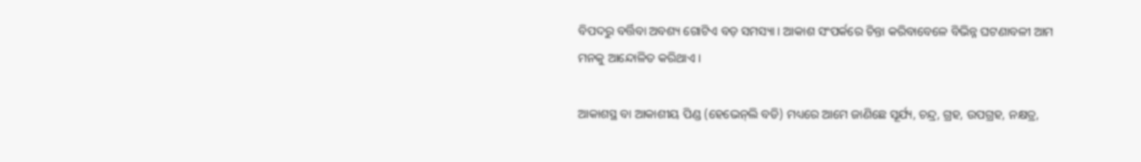ବିପଦରୁ ବର୍ତ୍ତିବା ଅବଶ୍ୟ ଗୋଟିଏ ବଡ଼ ସମସ୍ୟା । ଆକାଶ ସଂପର୍କରେ ଚିନ୍ତା କରିବାବେଳେ ବିଭିନ୍ନ ଘଟଣାବଳୀ ଆମ ମନକୁ ଆନ୍ଦୋଳିତ କରିଥାଏ ।

ଆକାଶସ୍ଥ ବା ଆକାଶୀୟ ପିଣ୍ଡ (ହେଭେନ୍‌ଲି ବଡି) ମଧ୍ୟରେ ଆମେ ଜାଣିଛେ ସୂର୍ଯ୍ୟ, ଚନ୍ଦ୍ର, ଗ୍ରହ, ଉପଗ୍ରହ, ନକ୍ଷତ୍ର,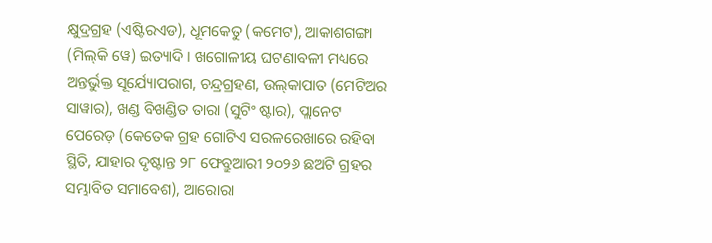କ୍ଷୁଦ୍ରଗ୍ରହ (ଏଷ୍ଟିରଏଡ), ଧୂମକେତୁ (କମେଟ), ଆକାଶଗଙ୍ଗା (ମିଲ୍‌କି ୱେ) ଇତ୍ୟାଦି । ଖଗୋଳୀୟ ଘଟଣାବଳୀ ମଧ୍ୟରେ ଅନ୍ତର୍ଭୁକ୍ତ ସୂର୍ଯ୍ୟୋପରାଗ, ଚନ୍ଦ୍ରଗ୍ରହଣ, ଉଲ୍‌କାପାତ (ମେଟିଅର ସାୱାର), ଖଣ୍ଡ ବିଖଣ୍ଡିତ ତାରା (ସୁଟିଂ ଷ୍ଟାର), ପ୍ଲାନେଟ ପେରେଡ଼ (କେତେକ ଗ୍ରହ ଗୋଟିଏ ସରଳରେଖାରେ ରହିବା ସ୍ଥିତି, ଯାହାର ଦୃଷ୍ଟାନ୍ତ ୨୮ ଫେବ୍ରୁଆରୀ ୨୦୨୬ ଛଅଟି ଗ୍ରହର ସମ୍ଭାବିତ ସମାବେଶ), ଆରୋରା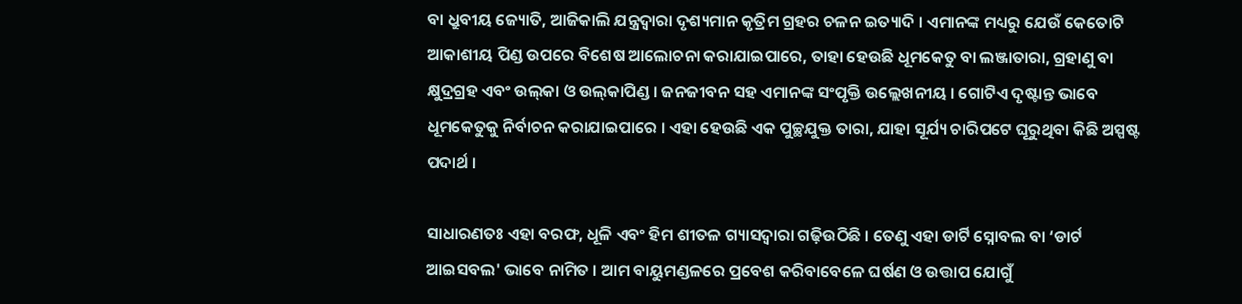ବା ଧ୍ରୁବୀୟ ଜ୍ୟୋତି, ଆଜିକାଲି ଯନ୍ତ୍ରଦ୍ୱାରା ଦୃଶ୍ୟମାନ କୃତ୍ରିମ ଗ୍ରହର ଚଳନ ଇତ୍ୟାଦି । ଏମାନଙ୍କ ମଧ୍ୟରୁ ଯେଉଁ କେତୋଟି ଆକାଶୀୟ ପିଣ୍ଡ ଉପରେ ବିଶେଷ ଆଲୋଚନା କରାଯାଇପାରେ, ତାହା ହେଉଛି ଧୂମକେତୁ ବା ଲଞ୍ଜାତାରା, ଗ୍ରହାଣୁ ବା କ୍ଷୁଦ୍ରଗ୍ରହ ଏବଂ ଉଲ୍‌କା ଓ ଉଲ୍‌କାପିଣ୍ଡ । ଜନଜୀବନ ସହ ଏମାନଙ୍କ ସଂପୃକ୍ତି ଉଲ୍ଲେଖନୀୟ । ଗୋଟିଏ ଦୃଷ୍ଟାନ୍ତ ଭାବେ ଧୂମକେତୁକୁ ନିର୍ବାଚନ କରାଯାଇପାରେ । ଏହା ହେଉଛି ଏକ ପୁଚ୍ଛଯୁକ୍ତ ତାରା, ଯାହା ସୂର୍ଯ୍ୟ ଚାରିପଟେ ଘୂରୁଥିବା କିଛି ଅସ୍ପଷ୍ଟ ପଦାର୍ଥ ।

ସାଧାରଣତଃ ଏହା ବରଫ, ଧୂଳି ଏବଂ ହିମ ଶୀତଳ ଗ୍ୟାସଦ୍ୱାରା ଗଢ଼ିଉଠିଛି । ତେଣୁ ଏହା ଡାର୍ଟି ସ୍ନୋବଲ ବା ‘ଡାର୍ଟ ଆଇସବଲ' ଭାବେ ନାମିତ । ଆମ ବାୟୁମଣ୍ଡଳରେ ପ୍ରବେଶ କରିବାବେଳେ ଘର୍ଷଣ ଓ ଉତ୍ତାପ ଯୋଗୁଁ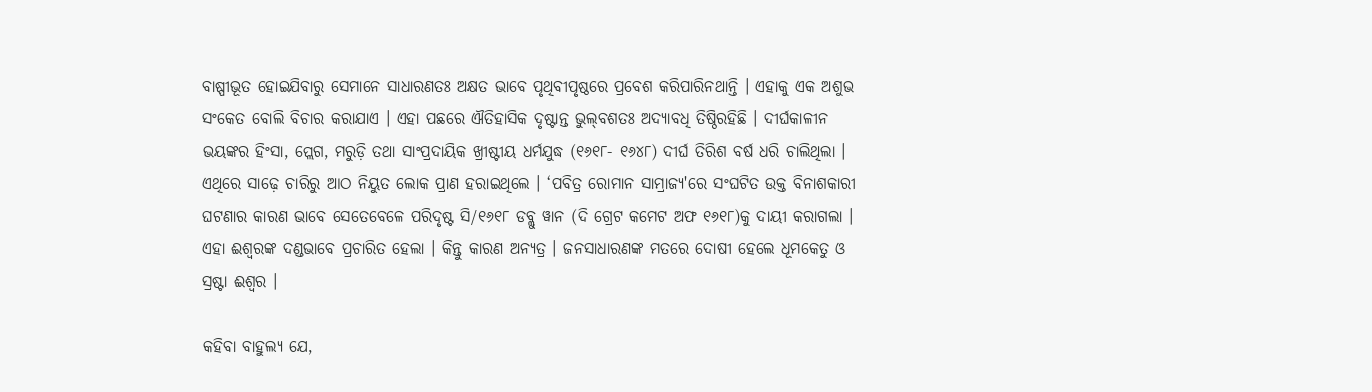ବାଷ୍ପୀଭୂତ ହୋଇଯିବାରୁ ସେମାନେ ସାଧାରଣତଃ ଅକ୍ଷତ ଭାବେ ପୃଥିବୀପୃଷ୍ଠରେ ପ୍ରବେଶ କରିପାରିନଥାନ୍ତି । ଏହାକୁ ଏକ ଅଶୁଭ ସଂକେତ ବୋଲି ବିଚାର କରାଯାଏ । ଏହା ପଛରେ ଐତିହାସିକ ଦୃଷ୍ଟାନ୍ତ ଭୁଲ୍‌ବଶତଃ ଅଦ୍ୟାବଧି ତିଷ୍ଠିରହିଛି । ଦୀର୍ଘକାଳୀନ ଭୟଙ୍କର ହିଂସା, ପ୍ଲେଗ, ମରୁଡ଼ି ତଥା ସାଂପ୍ରଦାୟିକ ଖ୍ରୀଷ୍ଟୀୟ ଧର୍ମଯୁଦ୍ଧ (୧୬୧୮- ୧୬୪୮) ଦୀର୍ଘ ତିରିଶ ବର୍ଷ ଧରି ଚାଲିଥିଲା । ଏଥିରେ ସାଢ଼େ ଚାରିରୁ ଆଠ ନିୟୁତ ଲୋକ ପ୍ରାଣ ହରାଇଥିଲେ । ‘ପବିତ୍ର ରୋମାନ ସାମ୍ରାଜ୍ୟ'ରେ ସଂଘଟିତ ଉକ୍ତ ବିନାଶକାରୀ ଘଟଣାର କାରଣ ଭାବେ ସେତେବେଳେ ପରିଦୃଷ୍ଟ ସି/୧୬୧୮ ଡବ୍ଲୁ ୱାନ (ଦି ଗ୍ରେଟ କମେଟ ଅଫ ୧୬୧୮)କୁ ଦାୟୀ କରାଗଲା । ଏହା ଈଶ୍ୱରଙ୍କ ଦଣ୍ଡଭାବେ ପ୍ରଚାରିତ ହେଲା । କିନ୍ତୁ କାରଣ ଅନ୍ୟତ୍ର । ଜନସାଧାରଣଙ୍କ ମତରେ ଦୋଷୀ ହେଲେ ଧୂମକେତୁ ଓ ସ୍ରଷ୍ଟା ଈଶ୍ୱର ।

କହିବା ବାହୁଲ୍ୟ ଯେ,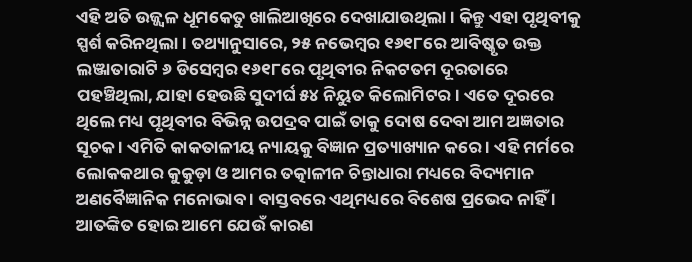ଏହି ଅତି ଉଜ୍ଜ୍ୱଳ ଧୂମକେତୁ ଖାଲିଆଖିରେ ଦେଖାଯାଉଥିଲା । କିନ୍ତୁ ଏହା ପୃଥିବୀକୁ ସ୍ପର୍ଶ କରିନଥିଲା । ତଥ୍ୟାନୁସାରେ, ୨୫ ନଭେମ୍ବର ୧୬୧୮ରେ ଆବିଷ୍କୃତ ଉକ୍ତ ଲଞ୍ଜାତାରାଟି ୬ ଡିସେମ୍ବର ୧୬୧୮ରେ ପୃଥିବୀର ନିକଟତମ ଦୂରତାରେ ପହଞ୍ଚିଥିଲା, ଯାହା ହେଉଛି ସୁଦୀର୍ଘ ୫୪ ନିୟୁତ କିଲୋମିଟର । ଏତେ ଦୂରରେ ଥିଲେ ମଧ୍ୟ ପୃଥିବୀର ବିଭିନ୍ନ ଉପଦ୍ରବ ପାଇଁ ତାକୁ ଦୋଷ ଦେବା ଆମ ଅଜ୍ଞତାର ସୂଚକ । ଏମିତି କାକତାଳୀୟ ନ୍ୟାୟକୁ ବିଜ୍ଞାନ ପ୍ରତ୍ୟାଖ୍ୟାନ କରେ । ଏହି ମର୍ମରେ ଲୋକକଥାର କୁକୁଡ଼ା ଓ ଆମର ତତ୍କାଳୀନ ଚିନ୍ତାଧାରା ମଧ୍ୟରେ ବିଦ୍ୟମାନ ଅଣବୈଜ୍ଞାନିକ ମନୋଭାବ । ବାସ୍ତବରେ ଏଥିମଧ୍ୟରେ ବିଶେଷ ପ୍ରଭେଦ ନାହିଁ । ଆତଙ୍କିତ ହୋଇ ଆମେ ଯେଉଁ କାରଣ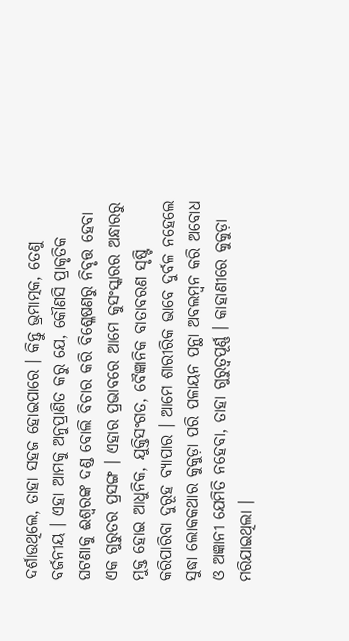ଦର୍ଶାଉଥିଲେ, ତାହା ସହଜ ହୋଇପାରେ । କିନ୍ତୁ ଭ୍ରମାତ୍ମକ, ତେଣୁ ବର୍ଜନୀୟ । ଏହା ଆମକୁ ଅନୁପ୍ରାଣିତ କରୁ ଯେ, କୌଣସି ପ୍ରାକୃତିକ ଘଟଣାକୁ ଈଶ୍ୱରଙ୍କ ଦଣ୍ଡ ବୋଲି ବିଚାର କରି ବିଶ୍ଳେଷଣରୁ ନିବୃତ୍ତ ହେବା ଏକ ଗୁରୁତର ପ୍ରସଙ୍ଗ । ଏହାର ପ୍ରଭାବରେ ଆମେ କୁସଂସ୍କାରର ଅନ୍ଧାରରୁ ମୁକ୍ତ ହୋଇ ଆଧୁନିକ, ଯୁକ୍ତିସଂଗତ, ବୈଜ୍ଞାନିକ ବାତାବରଣ ସୃଷ୍ଟି କରିପାରିବା ଦୁରୂହ ବ୍ୟାପାର । ଆମେ ଶାରୀରିକ ଭାବେ ଦୁର୍ବଳ ନହେଲେ ସୁଦ୍ଧା ଲୋକକଥାର କୁକୁଡ଼ା ପରି ପଳାୟନ ପନ୍ଥା ଅବଲମ୍ବନ କରି ଅବୋଧ ଓ ଅଜ୍ଞାନୀ ଯେମିତି ନହେବା, ତାହା ଗୁରୁତ୍ୱପୂର୍ଣ୍ଣ । କାହାଣୀରେ କୁକୁଡ଼ା ମରିଯାଇଥିଲା ।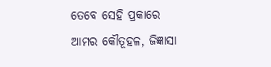ତେବେ ସେହି ପ୍ରକାରେ ଆମର କୌତୂହଳ, ଜିଜ୍ଞାସା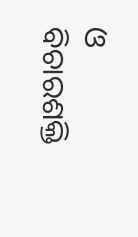ଓ ବିଚାରଶକ୍ତି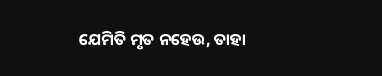ଯେମିତି ମୃତ ନହେଉ, ତାହା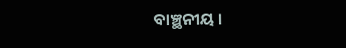ବାଞ୍ଛନୀୟ ।